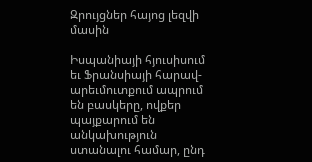Զրույցներ հայոց լեզվի մասին

Իսպանիայի հյուսիսում եւ Ֆրանսիայի հարավ-արեւմուտքում ապրում են բասկերը, ովքեր պայքարում են անկախություն ստանալու համար, ընդ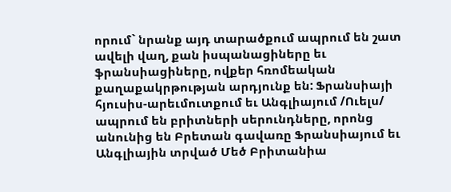որում` նրանք այդ տարածքում ապրում են շատ ավելի վաղ, քան իսպանացիները եւ ֆրանսիացիները, ովքեր հռոմեական քաղաքակրթության արդյունք են: Ֆրանսիայի հյուսիս-արեւմուտքում եւ Անգլիայում /Ուելս/ ապրում են բրիտների սերունդները, որոնց անունից են Բրետան գավառը Ֆրանսիայում եւ Անգլիային տրված Մեծ Բրիտանիա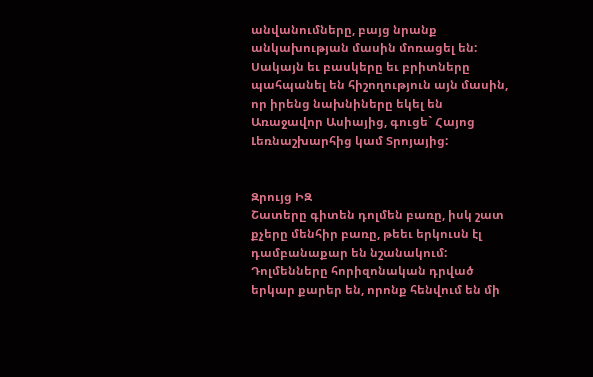անվանումները, բայց նրանք անկախության մասին մոռացել են: Սակայն եւ բասկերը եւ բրիտները պահպանել են հիշողություն այն մասին, որ իրենց նախնիները եկել են Առաջավոր Ասիայից, գուցե` Հայոց Լեռնաշխարհից կամ Տրոյայից:


Զրույց ԻԶ
Շատերը գիտեն դոլմեն բառը, իսկ շատ քչերը մենհիր բառը, թեեւ երկուսն էլ դամբանաքար են նշանակում: Դոլմենները հորիզոնական դրված երկար քարեր են, որոնք հենվում են մի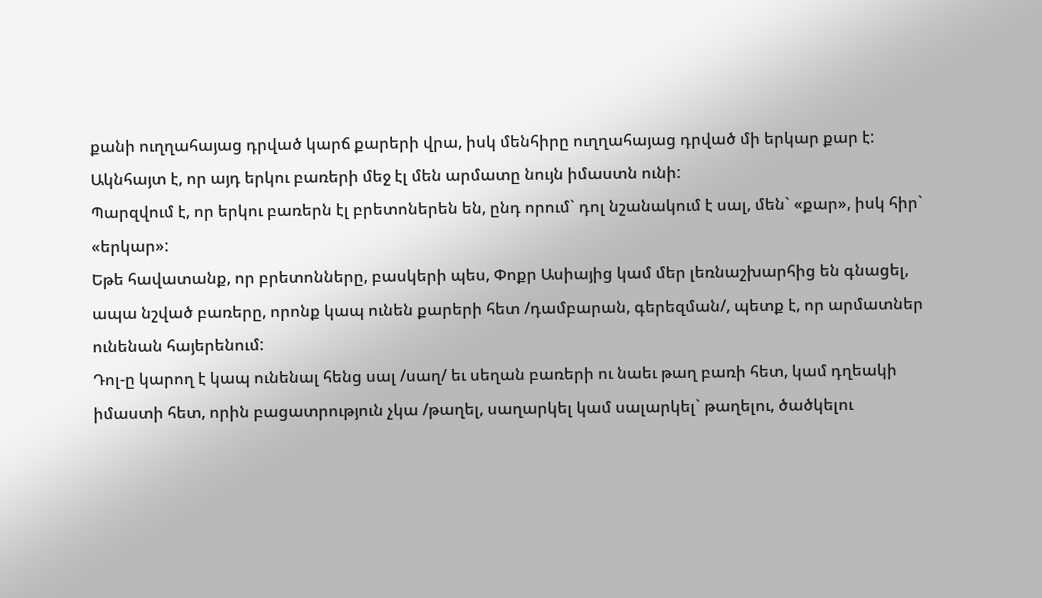քանի ուղղահայաց դրված կարճ քարերի վրա, իսկ մենհիրը ուղղահայաց դրված մի երկար քար է: Ակնհայտ է, որ այդ երկու բառերի մեջ էլ մեն արմատը նույն իմաստն ունի:
Պարզվում է, որ երկու բառերն էլ բրետոներեն են, ընդ որում` դոլ նշանակում է սալ, մեն` «քար», իսկ հիր` «երկար»:
Եթե հավատանք, որ բրետոնները, բասկերի պես, Փոքր Ասիայից կամ մեր լեռնաշխարհից են գնացել, ապա նշված բառերը, որոնք կապ ունեն քարերի հետ /դամբարան, գերեզման/, պետք է, որ արմատներ ունենան հայերենում:
Դոլ-ը կարող է կապ ունենալ հենց սալ /սաղ/ եւ սեղան բառերի ու նաեւ թաղ բառի հետ, կամ դղեակի իմաստի հետ, որին բացատրություն չկա /թաղել, սաղարկել կամ սալարկել` թաղելու, ծածկելու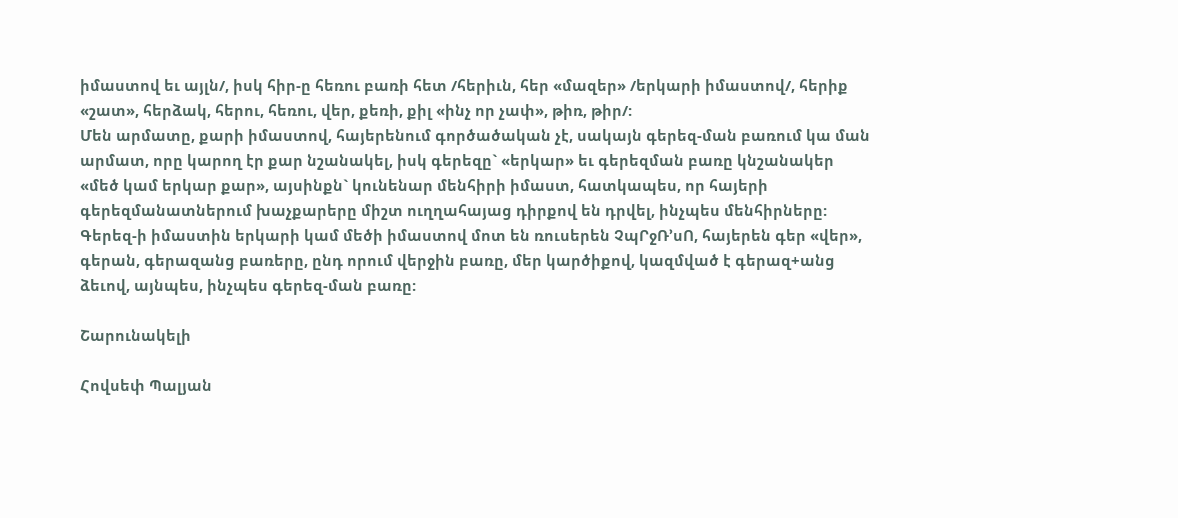իմաստով եւ այլն/, իսկ հիր-ը հեռու բառի հետ /հերիւն, հեր «մազեր» /երկարի իմաստով/, հերիք «շատ», հերձակ, հերու, հեռու, վեր, քեռի, քիլ «ինչ որ չափ», թիռ, թիր/:
Մեն արմատը, քարի իմաստով, հայերենում գործածական չէ, սակայն գերեզ-ման բառում կա ման արմատ, որը կարող էր քար նշանակել, իսկ գերեզը` «երկար» եւ գերեզման բառը կնշանակեր «մեծ կամ երկար քար», այսինքն` կունենար մենհիրի իմաստ, հատկապես, որ հայերի գերեզմանատներում խաչքարերը միշտ ուղղահայաց դիրքով են դրվել, ինչպես մենհիրները:
Գերեզ-ի իմաստին երկարի կամ մեծի իմաստով մոտ են ռուսերեն ՉպՐջՌ’սՈ, հայերեն գեր «վեր», գերան, գերազանց բառերը, ընդ որում վերջին բառը, մեր կարծիքով, կազմված է գերազ+անց ձեւով, այնպես, ինչպես գերեզ-ման բառը:

Շարունակելի

Հովսեփ Պալյան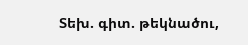Տեխ. գիտ. թեկնածու,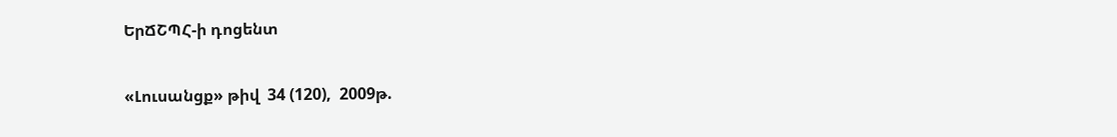ԵրՃՇՊՀ-ի դոցենտ

«Լուսանցք» թիվ  34 (120),  2009թ.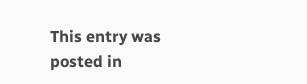This entry was posted in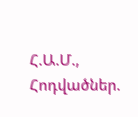Հ.Ա.Մ., Հոդվածներ.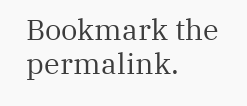Bookmark the permalink.